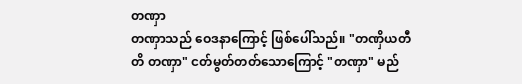တဏှာ
တဏှာသည် ဝေဒနာကြောင့် ဖြစ်ပေါ်သည်။ "တဏှိယတီတိ တဏှာ" ငတ်မွတ်တတ်သောကြောင့် "တဏှာ" မည်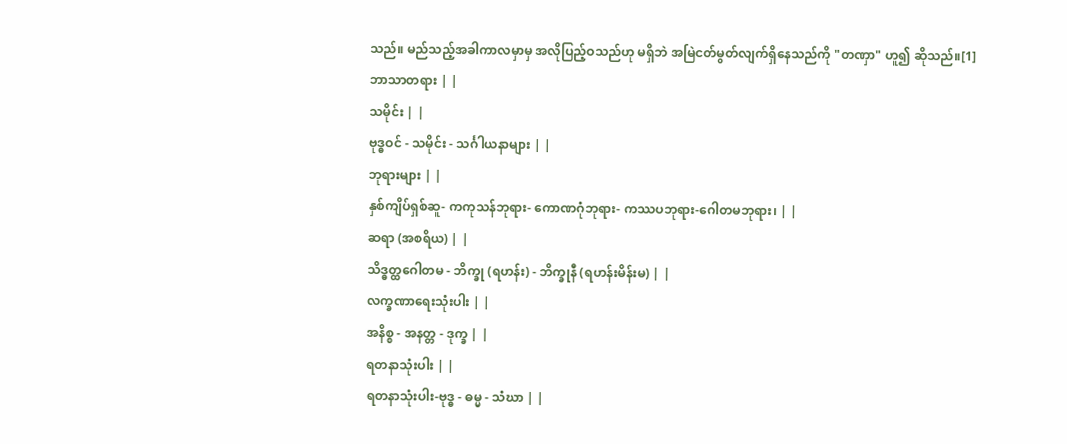သည်။ မည်သည့်အခါကာလမှာမှ အလိုပြည့်ဝသည်ဟု မရှိဘဲ အမြဲငတ်မွတ်လျက်ရှိနေသည်ကို "တဏှာ" ဟူ၍ ဆိုသည်။[1]
ဘာသာတရား | |
သမိုင်း | |
ဗုဒ္ဓဝင် - သမိုင်း - သင်္ဂါယနာများ | |
ဘုရားများ | |
နှစ်ကျိပ်ရှစ်ဆူ- ကကုသန်ဘုရား- ကောဏဂုံဘုရား- ကဿပဘုရား-ဂေါတမဘုရား၊ | |
ဆရာ (အစရိယ) | |
သိဒ္ဓတ္ထဂေါတမ - ဘိက္ခု (ရဟန်း) - ဘိက္ခုနီ (ရဟန်းမိန်းမ) | |
လက္ခဏာရေးသုံးပါး | |
အနိစ္စ - အနတ္တ - ဒုက္ခ | |
ရတနာသုံးပါး | |
ရတနာသုံးပါး-ဗုဒ္ဓ - ဓမ္မ - သံဃာ | |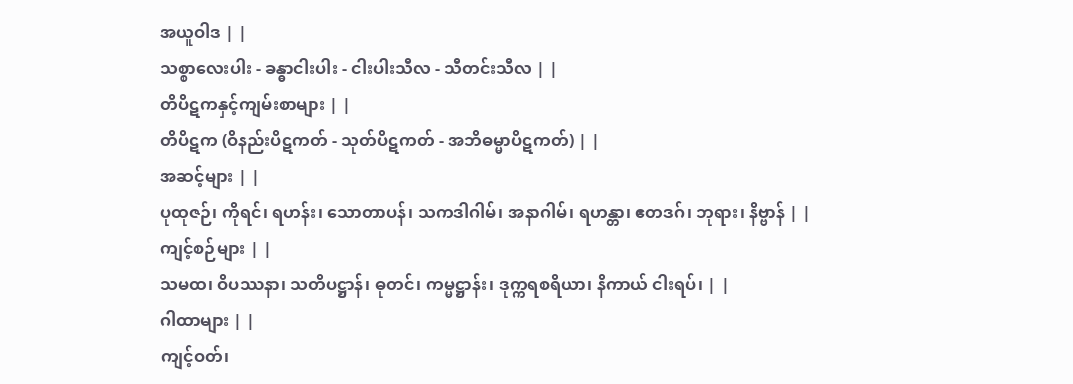အယူဝါဒ | |
သစ္စာလေးပါး - ခန္ဓာငါးပါး - ငါးပါးသီလ - သီတင်းသီလ | |
တိပိဋကနှင့်ကျမ်းစာများ | |
တိပိဋက (ဝိနည်းပိဋကတ် - သုတ်ပိဋကတ် - အဘိဓမ္မာပိဋကတ်) | |
အဆင့်များ | |
ပုထုဇဉ်၊ ကိုရင်၊ ရဟန်း၊ သောတာပန်၊ သကဒါဂါမ်၊ အနာဂါမ်၊ ရဟန္တာ၊ ဧတဒဂ်၊ ဘုရား၊ နိဗ္ဗာန် | |
ကျင့်စဉ်များ | |
သမထ၊ ဝိပဿနာ၊ သတိပဋ္ဌာန်၊ ဓုတင်၊ ကမ္မဋ္ဌာန်း၊ ဒုက္ကရစရိယာ၊ နိကာယ် ငါးရပ်၊ | |
ဂါထာများ | |
ကျင့်ဝတ်၊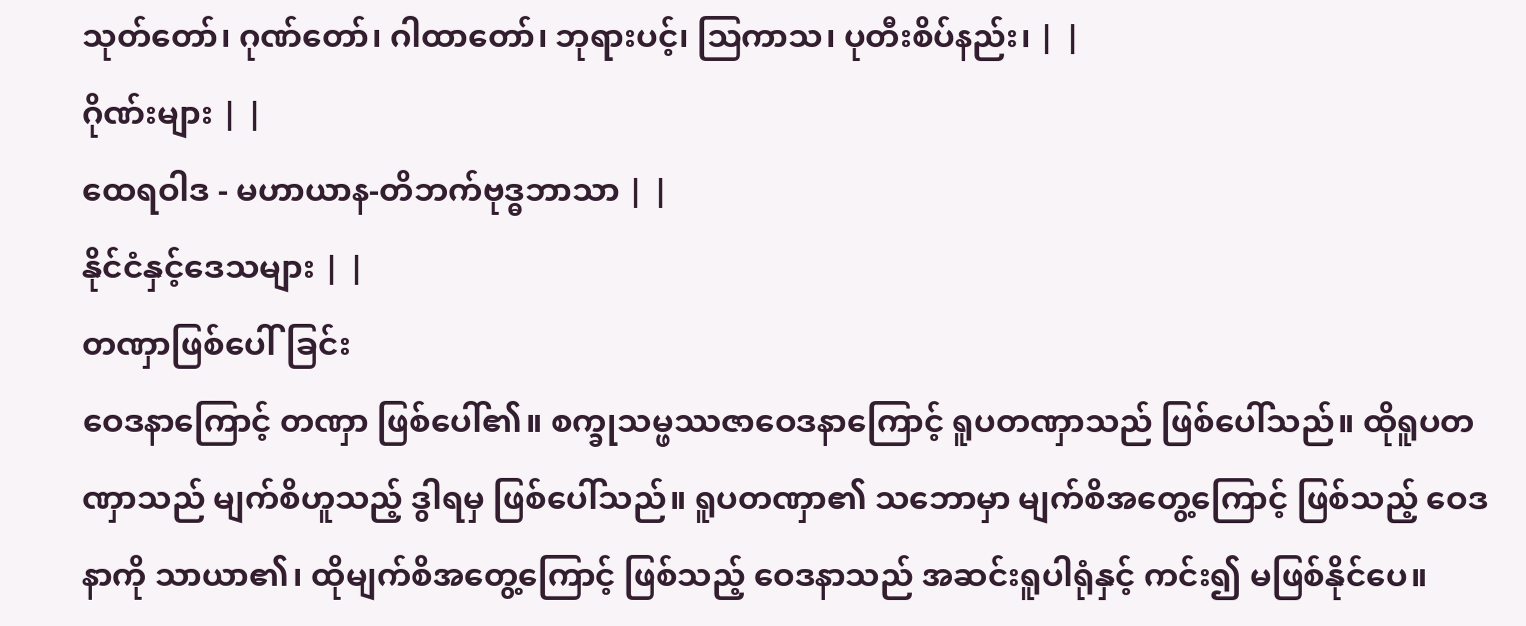သုတ်တော်၊ ဂုဏ်တော်၊ ဂါထာတော်၊ ဘုရားပင့်၊ ဩကာသ၊ ပုတီးစိပ်နည်း၊ | |
ဂိုဏ်းများ | |
ထေရဝါဒ - မဟာယာန-တိဘက်ဗုဒ္ဓဘာသာ | |
နိုင်ငံနှင့်ဒေသများ | |
တဏှာဖြစ်ပေါ်ခြင်း
ဝေဒနာကြောင့် တဏှာ ဖြစ်ပေါ်၏။ စက္ခုသမ္ဖဿဇာဝေဒနာကြောင့် ရူပတဏှာသည် ဖြစ်ပေါ်သည်။ ထိုရူပတဏှာသည် မျက်စိဟူသည့် ဒွါရမှ ဖြစ်ပေါ်သည်။ ရူပတဏှာ၏ သဘောမှာ မျက်စိအတွေ့ကြောင့် ဖြစ်သည့် ဝေဒနာကို သာယာ၏၊ ထိုမျက်စိအတွေ့ကြောင့် ဖြစ်သည့် ဝေဒနာသည် အဆင်းရူပါရုံနှင့် ကင်း၍ မဖြစ်နိုင်ပေ။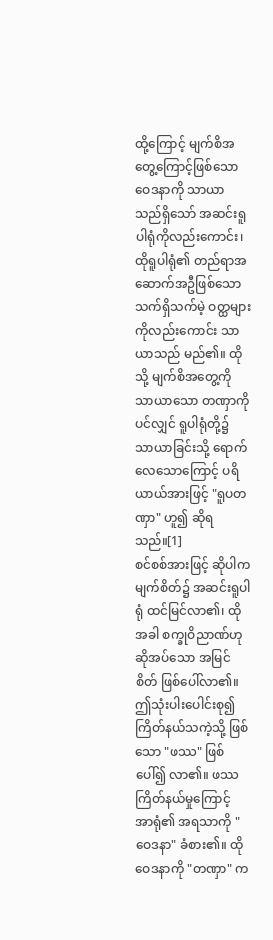ထို့ကြောင့် မျက်စိအတွေ့ကြောင့်ဖြစ်သော ဝေဒနာကို သာယာသည်ရှိသော် အဆင်းရူပါရုံကိုလည်းကောင်း၊ ထိုရူပါရုံ၏ တည်ရာအဆောက်အဦဖြစ်သော သက်ရှိသက်မဲ့ ဝတ္ထများကိုလည်းကောင်း သာယာသည် မည်၏။ ထိုသို့ မျက်စိအတွေ့ကို သာယာသော တဏှာကိုပင်လျှင် ရူပါရုံတို့၌ သာယာခြင်းသို့ ရောက်လေသောကြောင့် ပရိယာယ်အားဖြင့် "ရူပတဏှာ" ဟူ၍ ဆိုရသည်။[1]
စင်စစ်အားဖြင့် ဆိုပါက မျက်စိတ်၌ အဆင်းရူပါရုံ ထင်မြင်လာ၏၊ ထိုအခါ စက္ခုဝိညာဏ်ဟု ဆိုအပ်သော အမြင်စိတ် ဖြစ်ပေါ်လာ၏။ ဤသုံးပါးပေါင်းစု၍ ကြိတ်နယ်သကဲ့သို့ ဖြစ်သော "ဖဿ" ဖြစ်ပေါ်၍ လာ၏။ ဖဿကြိတ်နယ်မှုကြောင့် အာရုံ၏ အရသာကို "ဝေဒနာ" ခံစား၏။ ထိုဝေဒနာကို "တဏှာ" က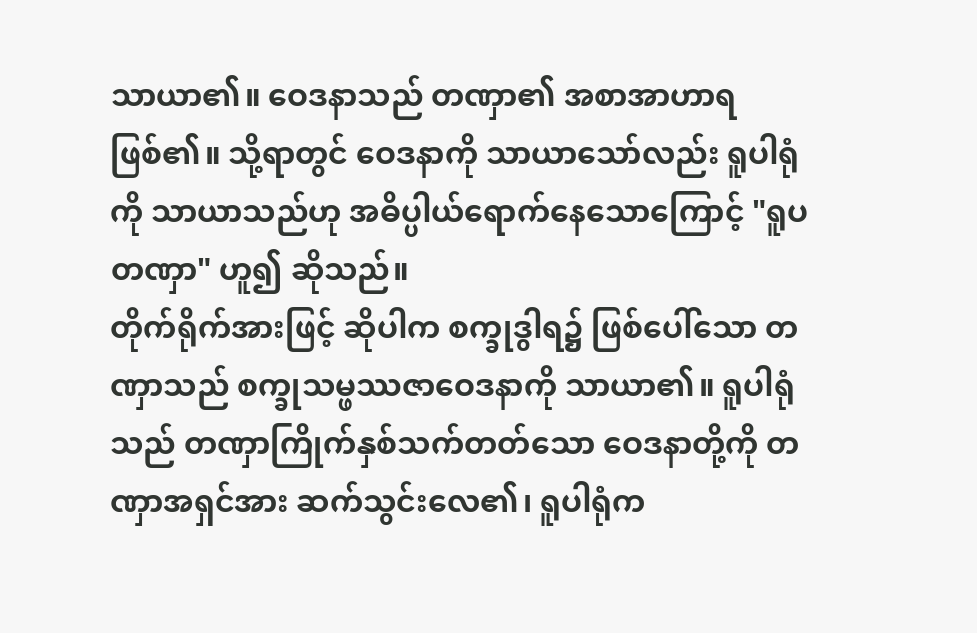သာယာ၏။ ဝေဒနာသည် တဏှာ၏ အစာအာဟာရ ဖြစ်၏။ သို့ရာတွင် ဝေဒနာကို သာယာသော်လည်း ရူပါရုံကို သာယာသည်ဟု အဓိပ္ပါယ်ရောက်နေသောကြောင့် "ရူပတဏှာ" ဟူ၍ ဆိုသည်။
တိုက်ရိုက်အားဖြင့် ဆိုပါက စက္ခုဒွါရ၌ ဖြစ်ပေါ်သော တဏှာသည် စက္ခုသမ္ဖဿဇာဝေဒနာကို သာယာ၏။ ရူပါရုံသည် တဏှာကြိုက်နှစ်သက်တတ်သော ဝေဒနာတို့ကို တဏှာအရှင်အား ဆက်သွင်းလေ၏၊ ရူပါရုံက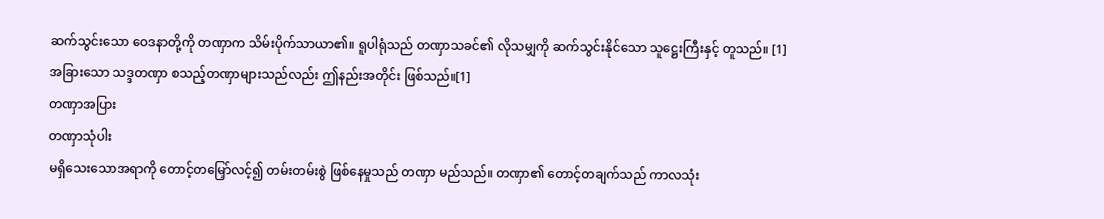ဆက်သွင်းသော ဝေဒနာတို့ကို တဏှာက သိမ်းပိုက်သာယာ၏။ ရူပါရုံသည် တဏှာသခင်၏ လိုသမျှကို ဆက်သွင်းနိုင်သော သူဋ္ဌေးကြီးနှင့် တူသည်။ [1]
အခြားသော သဒ္ဒတဏှာ စသည့်တဏှာများသည်လည်း ဤနည်းအတိုင်း ဖြစ်သည်။[1]
တဏှာအပြား
တဏှာသုံပါး
မရှိသေးသောအရာကို တောင့်တမြှော်လင့်၍ တမ်းတမ်းစွဲ ဖြစ်နေမှုသည် တဏှာ မည်သည်။ တဏှာ၏ တောင့်တချက်သည် ကာလသုံး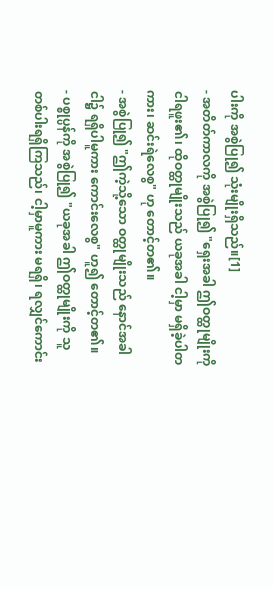ပါးကို အစွဲပြု၍ သုံးမျိုးရှိသည်။[1]
- အတိတ်ကာလကို အစွဲပြု၍ "ရှေးအခါ ဤဝတ္ထုမျိုးကို ငါရဖူး၏၊ ထိုဝတ္ထုမျိုးသည် ယခုအခါ ငါ့မှာ မရှိခဲ့ပါတကား၊ ဆင်းရဲလေစွ" ဟု တောင့်တ၏။
- အစွဲပြု၍ "ဤကဲ့သို့သော ဝတ္ထုမျိုးသည် နောင်အခါ ငါ၌ ရရှိပါမူကား ကောင်းလေစွ" ဟူ၍ တောင့်တ၏။
- ပစ္စုပ္ပန်ကို အစွဲပြု၍ "ယခုအခါ ဤဝတ္ထုမျိုးကို သူတစ်ပါးရရှိကြသည်၊ ငါ့မှာမူကား မရရှိ၊ ရလျှင်ကောင်း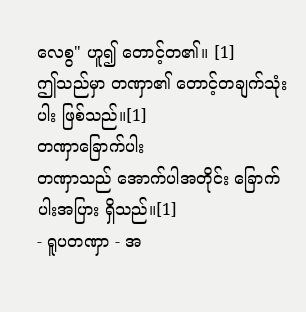လေစွ" ဟူ၍ တောင့်တ၏။ [1]
ဤသည်မှာ တဏှာ၏ တောင့်တချက်သုံးပါး ဖြစ်သည်။[1]
တဏှာခြောက်ပါး
တဏှာသည် အောက်ပါအတိုင်း ခြောက်ပါးအပြား ရှိသည်။[1]
- ရူပတဏှာ - အ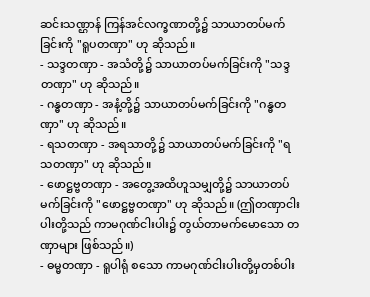ဆင်းသဏ္ဌာန် ကြန်အင်လက္ခဏာတို့၌ သာယာတပ်မက်ခြင်းကို "ရူပတဏှာ" ဟု ဆိုသည်။
- သဒ္ဒတဏှာ - အသံတို့၌ သာယာတပ်မက်ခြင်းကို "သဒ္ဒတဏှာ" ဟု ဆိုသည်။
- ဂန္ဓတဏှာ - အနံ့တို့၌ သာယာတပ်မက်ခြင်းကို "ဂန္ဓတဏှာ" ဟု ဆိုသည်။
- ရသတဏှာ - အရသာတို့၌ သာယာတပ်မက်ခြင်းကို "ရသတဏှာ" ဟု ဆိုသည်။
- ဖောဋ္ဌဗ္ဗတဏှာ - အတွေ့အထိဟူသမျှတို့၌ သာယာတပ်မက်ခြင်းကို "ဖောဋ္ဌဗ္ဗတဏှာ" ဟု ဆိုသည်။ (ဤတဏှာငါးပါးတို့သည် ကာမဂုဏ်ငါးပါး၌ တွယ်တာမက်မောသော တဏှာများ ဖြစ်သည်။)
- ဓမ္မတဏှာ - ရူပါရုံ စသော ကာမဂုဏ်ငါးပါးတို့မှတစ်ပါး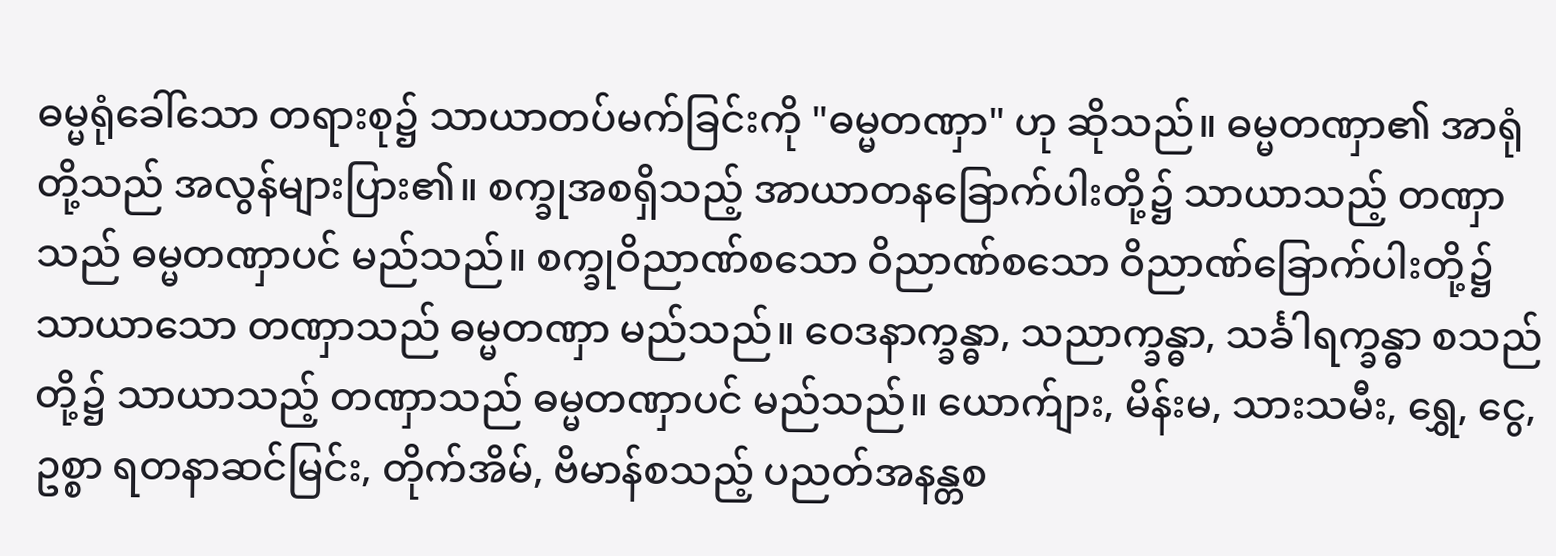ဓမ္မရုံခေါ်သော တရားစု၌ သာယာတပ်မက်ခြင်းကို "ဓမ္မတဏှာ" ဟု ဆိုသည်။ ဓမ္မတဏှာ၏ အာရုံတို့သည် အလွန်များပြား၏။ စက္ခုအစရှိသည့် အာယာတနခြောက်ပါးတို့၌ သာယာသည့် တဏှာသည် ဓမ္မတဏှာပင် မည်သည်။ စက္ခုဝိညာဏ်စသော ဝိညာဏ်စသော ဝိညာဏ်ခြောက်ပါးတို့၌ သာယာသော တဏှာသည် ဓမ္မတဏှာ မည်သည်။ ဝေဒနာက္ခန္ဓာ, သညာက္ခန္ဓာ, သင်္ခါရက္ခန္ဓာ စသည်တို့၌ သာယာသည့် တဏှာသည် ဓမ္မတဏှာပင် မည်သည်။ ယောက်ျား, မိန်းမ, သားသမီး, ရွှေ, ငွေ, ဥစ္စာ ရတနာဆင်မြင်း, တိုက်အိမ်, ဗိမာန်စသည့် ပညတ်အနန္တစ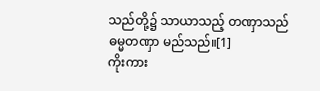သည်တို့၌ သာယာသည့် တဏှာသည် ဓမ္မတဏှာ မည်သည်။[1]
ကိုးကား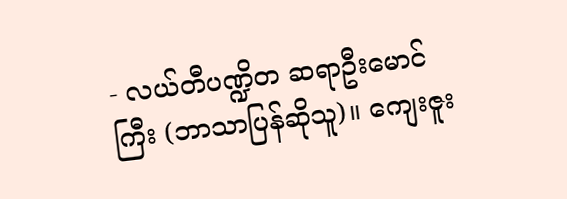- လယ်တီပဏ္ဍိတ ဆရာဦးမောင်ကြီး (ဘာသာပြန်ဆိုသူ)။ ကျေးဇူး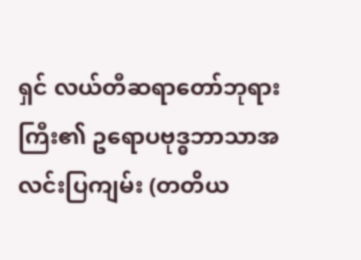ရှင် လယ်တီဆရာတော်ဘုရားကြီး၏ ဥရောပဗုဒ္ဓဘာသာအလင်းပြကျမ်း (တတိယ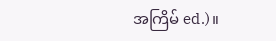အကြိမ် ed.)။